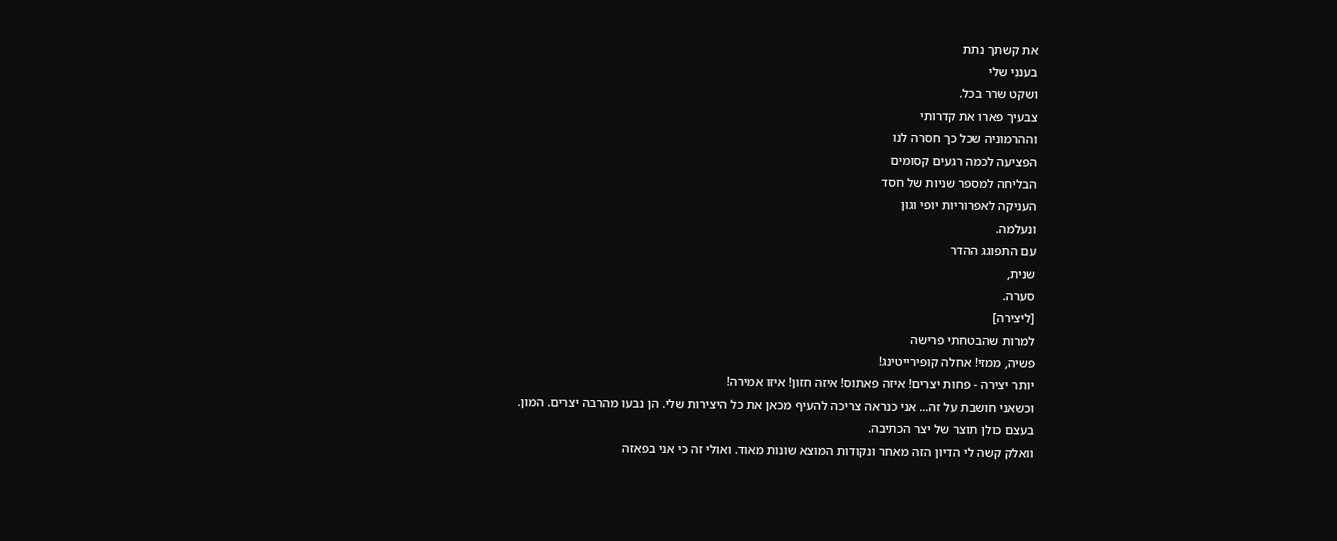את קשתך נתת
בעננִי שלי
ושקט שרר בכל.
צבעיך פארו את קדרותי
וההרמוניה שכל כך חסרה לנו
הפציעה לכמה רגעים קסומים
הבליחה למספר שניות של חסד
העניקה לאפרוריות יופי וגון
ונעלמה.
עם התפוגג ההדר
שנית,
סערה.
[ליצירה]
למרות שהבטחתי פרישה
פשיה, ממזי! אחלה קופירייטינג!
יותר יצירה - פחות יצרים! איזה פאתוס! איזה חזון! איזו אמירה!
וכשאני חושבת על זה... אני כנראה צריכה להעיף מכאן את כל היצירות שלי. הן נבעו מהרבה יצרים. המון.
בעצם כולן תוצר של יצר הכתיבה.
וואלק קשה לי הדיון הזה מאחר ונקודות המוצא שונות מאוד. ואולי זה כי אני בפאזה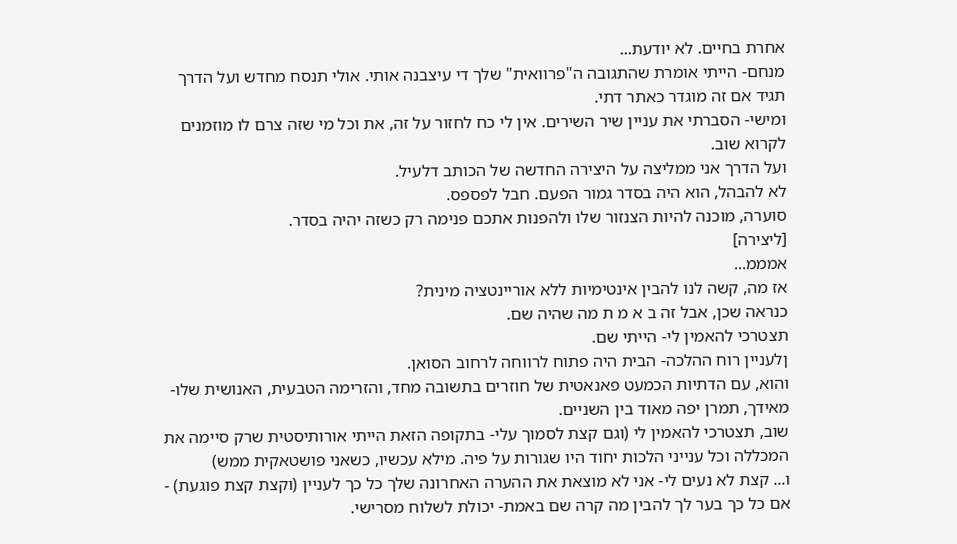אחרת בחיים. לא יודעת...
מנחם- הייתי אומרת שהתגובה ה"פרוואית" שלך די עיצבנה אותי. אולי תנסח מחדש ועל הדרך תגיד אם זה מוגדר כאתר דתי.
ומישי- הסברתי את עניין שיר השירים. אין לי כח לחזור על זה, את וכל מי שזה צרם לו מוזמנים לקרוא שוב.
ועל הדרך אני ממליצה על היצירה החדשה של הכותב דלעיל.
לא להבהל, הוא היה בסדר גמור הפעם. חבל לפספס.
סוערה, מוכנה להיות הצנזור שלו ולהפנות אתכם פנימה רק כשזה יהיה בסדר.
[ליצירה]
אמממ...
אז מה, קשה לנו להבין אינטימיות ללא אוריינטציה מינית?
כנראה שכן, אבל זה ב א מ ת מה שהיה שם.
תצטרכי להאמין לי- הייתי שם.
ןלעניין רוח ההלכה- הבית היה פתוח לרווחה לרחוב הסואן.
והוא, עם הדתיות הכמעט פאנאטית של חוזרים בתשובה מחד, והזרימה הטבעית, האנושית שלו- מאידך, תמרן יפה מאוד בין השניים.
שוב, תצטרכי להאמין לי (וגם קצת לסמוך עלי- בתקופה הזאת הייתי אורותיסטית שרק סיימה את המכללה וכל ענייני הלכות יחוד היו שגורות על פיה. מילא עכשיו, כשאני פושטאקית ממש)
ו... קצת לא נעים לי- אני לא מוצאת את ההערה האחרונה שלך כל כך לעניין (וקצת קצת פוגעת) - אם כל כך בער לך להבין מה קרה שם באמת- יכולת לשלוח מסרישי.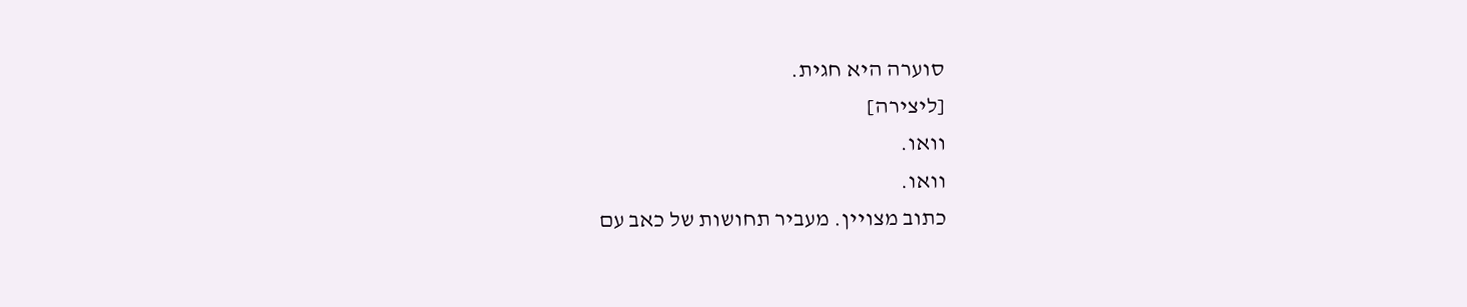סוערה היא חגית.
[ליצירה]
וואו.
וואו.
כתוב מצויין. מעביר תחושות של כאב עם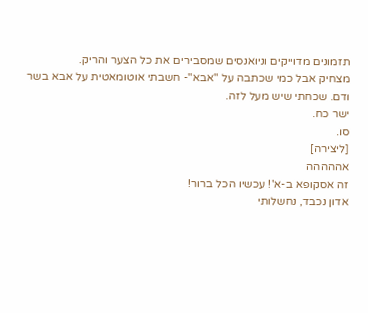תזמונים מדוייקים וניואנסים שמסבירים את כל הצער והריק.
מצחיק אבל כמי שכתבה על "אבא"- חשבתי אוטומאטית על אבא בשר ודם. שכחתי שיש מעל לזה.
ישר כח.
סו.
[ליצירה]
אההההה
זה אסקופא ב-א'! עכשיו הכל ברור!
אדון נכבד, נחשלותי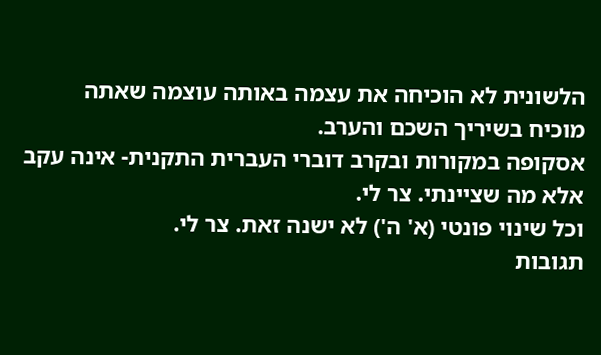הלשונית לא הוכיחה את עצמה באותה עוצמה שאתה מוכיח בשיריך השכם והערב.
אסקופה במקורות ובקרב דוברי העברית התקנית- אינה עקב אלא מה שציינתי. צר לי.
וכל שינוי פונטי (א' ה') לא ישנה זאת. צר לי.
תגובות